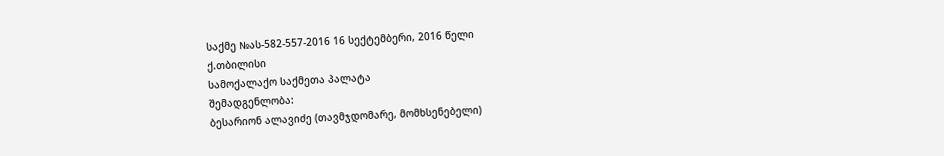საქმე №ას-582-557-2016 16 სექტემბერი, 2016 წელი
ქ.თბილისი
სამოქალაქო საქმეთა პალატა
შემადგენლობა:
ბესარიონ ალავიძე (თავმჯდომარე, მომხსენებელი)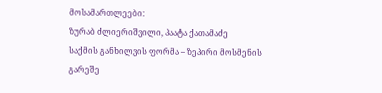მოსამართლეები:
ზურაბ ძლიერიშვილი, პაატა ქათამაძე
საქმის განხილვის ფორმა – ზეპირი მოსმენის გარეშე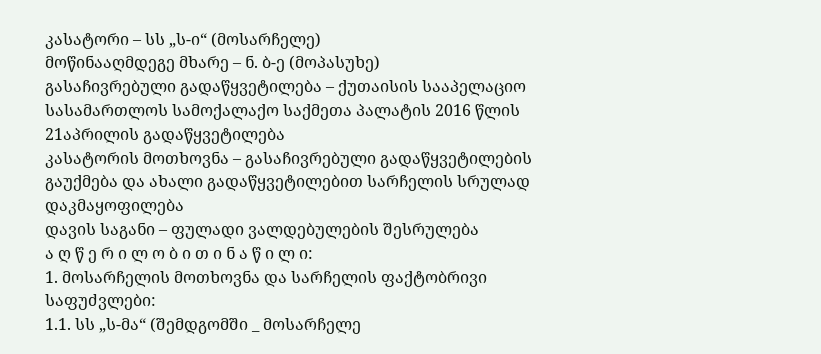კასატორი – სს „ს-ი“ (მოსარჩელე)
მოწინააღმდეგე მხარე – ნ. ბ-ე (მოპასუხე)
გასაჩივრებული გადაწყვეტილება – ქუთაისის სააპელაციო სასამართლოს სამოქალაქო საქმეთა პალატის 2016 წლის 21აპრილის გადაწყვეტილება
კასატორის მოთხოვნა – გასაჩივრებული გადაწყვეტილების გაუქმება და ახალი გადაწყვეტილებით სარჩელის სრულად დაკმაყოფილება
დავის საგანი – ფულადი ვალდებულების შესრულება
ა ღ წ ე რ ი ლ ო ბ ი თ ი ნ ა წ ი ლ ი:
1. მოსარჩელის მოთხოვნა და სარჩელის ფაქტობრივი საფუძვლები:
1.1. სს „ს-მა“ (შემდგომში _ მოსარჩელე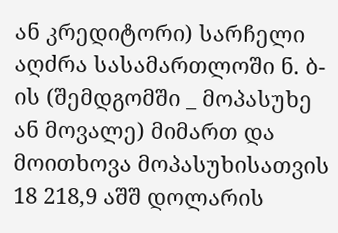ან კრედიტორი) სარჩელი აღძრა სასამართლოში ნ. ბ-ის (შემდგომში _ მოპასუხე ან მოვალე) მიმართ და მოითხოვა მოპასუხისათვის 18 218,9 აშშ დოლარის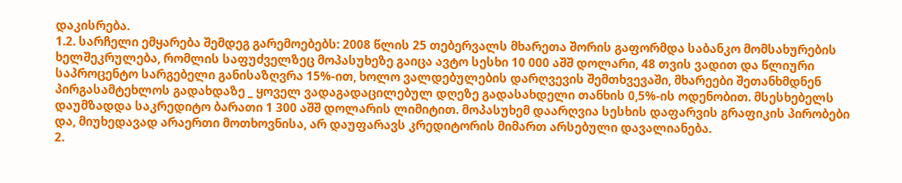დაკისრება.
1.2. სარჩელი ემყარება შემდეგ გარემოებებს: 2008 წლის 25 თებერვალს მხარეთა შორის გაფორმდა საბანკო მომსახურების ხელშეკრულება, რომლის საფუძველზეც მოპასუხეზე გაიცა ავტო სესხი 10 000 აშშ დოლარი, 48 თვის ვადით და წლიური საპროცენტო სარგებელი განისაზღვრა 15%-ით, ხოლო ვალდებულების დარღვევის შემთხვევაში, მხარეები შეთანხმდნენ პირგასამტეხლოს გადახდაზე _ ყოველ ვადაგადაცილებულ დღეზე გადასახდელი თანხის 0,5%-ის ოდენობით. მსესხებელს დაუმზადდა საკრედიტო ბარათი 1 300 აშშ დოლარის ლიმიტით. მოპასუხემ დაარღვია სესხის დაფარვის გრაფიკის პირობები და, მიუხედავად არაერთი მოთხოვნისა, არ დაუფარავს კრედიტორის მიმართ არსებული დავალიანება.
2.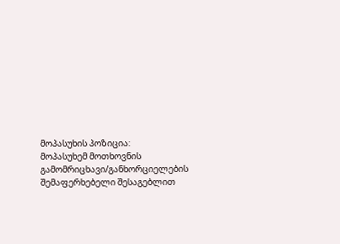მოპასუხის პოზიცია:
მოპასუხემ მოთხოვნის გამომრიცხავი/განხორციელების შემაფერხებელი შესაგებლით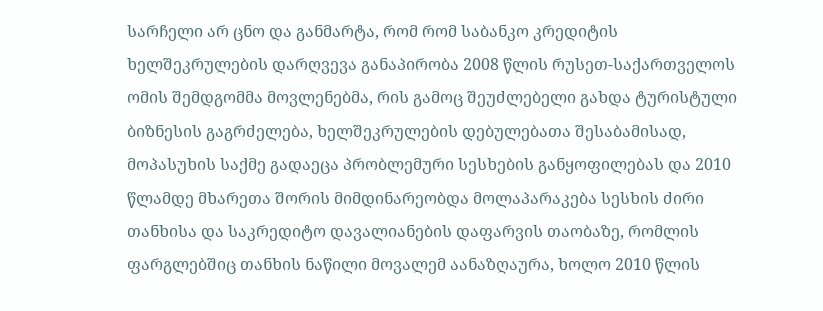სარჩელი არ ცნო და განმარტა, რომ რომ საბანკო კრედიტის ხელშეკრულების დარღვევა განაპირობა 2008 წლის რუსეთ-საქართველოს ომის შემდგომმა მოვლენებმა, რის გამოც შეუძლებელი გახდა ტურისტული ბიზნესის გაგრძელება, ხელშეკრულების დებულებათა შესაბამისად, მოპასუხის საქმე გადაეცა პრობლემური სესხების განყოფილებას და 2010 წლამდე მხარეთა შორის მიმდინარეობდა მოლაპარაკება სესხის ძირი თანხისა და საკრედიტო დავალიანების დაფარვის თაობაზე, რომლის ფარგლებშიც თანხის ნაწილი მოვალემ აანაზღაურა, ხოლო 2010 წლის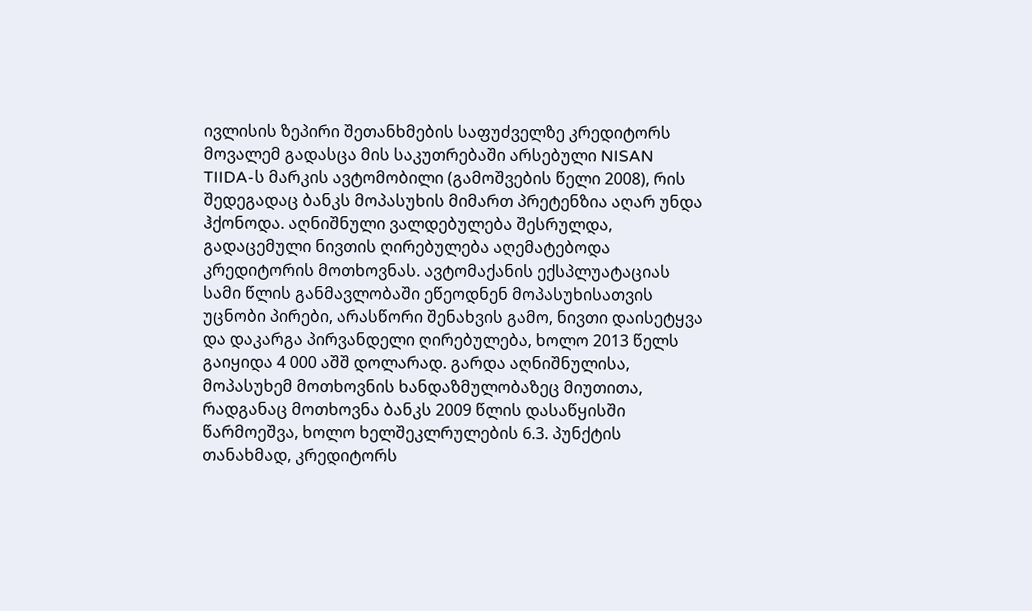ივლისის ზეპირი შეთანხმების საფუძველზე კრედიტორს მოვალემ გადასცა მის საკუთრებაში არსებული NISAN TIIDA-ს მარკის ავტომობილი (გამოშვების წელი 2008), რის შედეგადაც ბანკს მოპასუხის მიმართ პრეტენზია აღარ უნდა ჰქონოდა. აღნიშნული ვალდებულება შესრულდა, გადაცემული ნივთის ღირებულება აღემატებოდა კრედიტორის მოთხოვნას. ავტომაქანის ექსპლუატაციას სამი წლის განმავლობაში ეწეოდნენ მოპასუხისათვის უცნობი პირები, არასწორი შენახვის გამო, ნივთი დაისეტყვა და დაკარგა პირვანდელი ღირებულება, ხოლო 2013 წელს გაიყიდა 4 000 აშშ დოლარად. გარდა აღნიშნულისა, მოპასუხემ მოთხოვნის ხანდაზმულობაზეც მიუთითა, რადგანაც მოთხოვნა ბანკს 2009 წლის დასაწყისში წარმოეშვა, ხოლო ხელშეკლრულების 6.3. პუნქტის თანახმად, კრედიტორს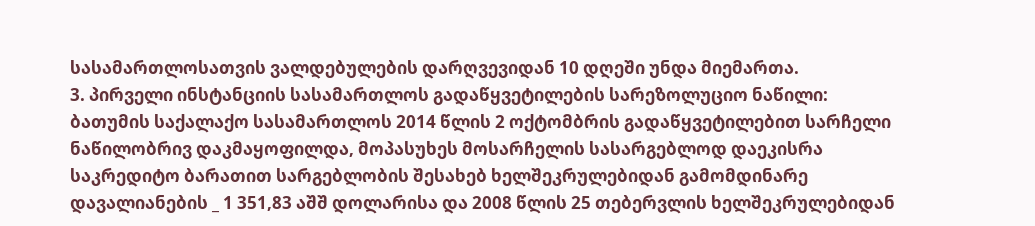სასამართლოსათვის ვალდებულების დარღვევიდან 10 დღეში უნდა მიემართა.
3. პირველი ინსტანციის სასამართლოს გადაწყვეტილების სარეზოლუციო ნაწილი:
ბათუმის საქალაქო სასამართლოს 2014 წლის 2 ოქტომბრის გადაწყვეტილებით სარჩელი ნაწილობრივ დაკმაყოფილდა, მოპასუხეს მოსარჩელის სასარგებლოდ დაეკისრა საკრედიტო ბარათით სარგებლობის შესახებ ხელშეკრულებიდან გამომდინარე დავალიანების _ 1 351,83 აშშ დოლარისა და 2008 წლის 25 თებერვლის ხელშეკრულებიდან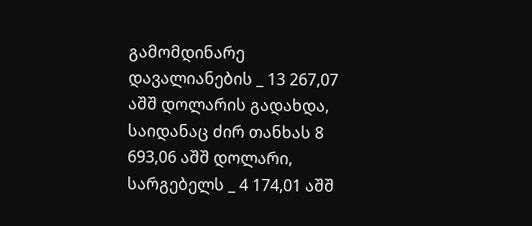გამომდინარე დავალიანების _ 13 267,07 აშშ დოლარის გადახდა, საიდანაც ძირ თანხას 8 693,06 აშშ დოლარი, სარგებელს _ 4 174,01 აშშ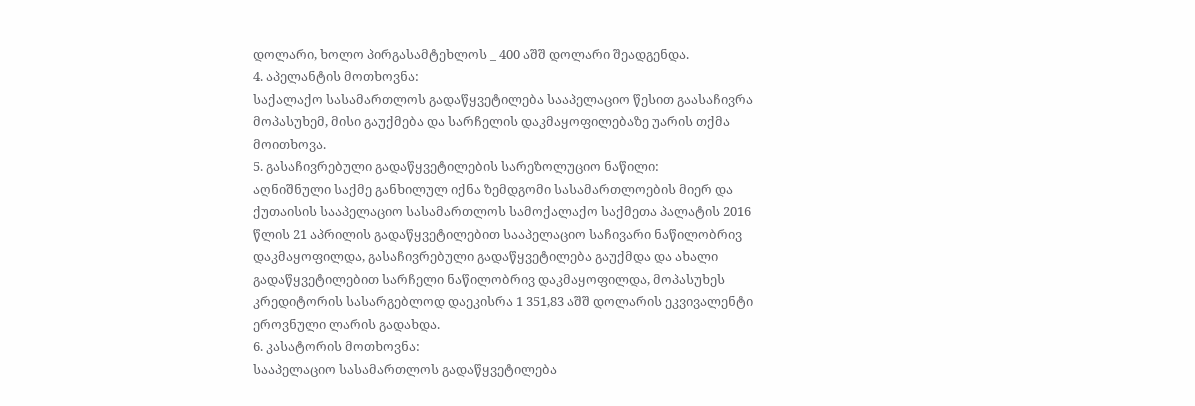დოლარი, ხოლო პირგასამტეხლოს _ 400 აშშ დოლარი შეადგენდა.
4. აპელანტის მოთხოვნა:
საქალაქო სასამართლოს გადაწყვეტილება სააპელაციო წესით გაასაჩივრა მოპასუხემ, მისი გაუქმება და სარჩელის დაკმაყოფილებაზე უარის თქმა მოითხოვა.
5. გასაჩივრებული გადაწყვეტილების სარეზოლუციო ნაწილი:
აღნიშნული საქმე განხილულ იქნა ზემდგომი სასამართლოების მიერ და ქუთაისის სააპელაციო სასამართლოს სამოქალაქო საქმეთა პალატის 2016 წლის 21 აპრილის გადაწყვეტილებით სააპელაციო საჩივარი ნაწილობრივ დაკმაყოფილდა, გასაჩივრებული გადაწყვეტილება გაუქმდა და ახალი გადაწყვეტილებით სარჩელი ნაწილობრივ დაკმაყოფილდა, მოპასუხეს კრედიტორის სასარგებლოდ დაეკისრა 1 351,83 აშშ დოლარის ეკვივალენტი ეროვნული ლარის გადახდა.
6. კასატორის მოთხოვნა:
სააპელაციო სასამართლოს გადაწყვეტილება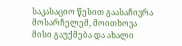საკასაციო წესით გაასაჩივრა მოსარჩელემ, მოითხოვა მისი გაუქმება და ახალი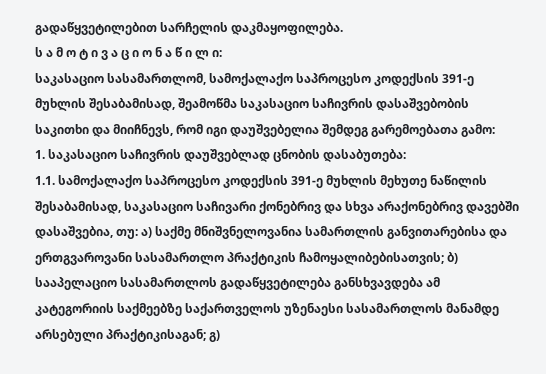გადაწყვეტილებით სარჩელის დაკმაყოფილება.
ს ა მ ო ტ ი ვ ა ც ი ო ნ ა წ ი ლ ი:
საკასაციო სასამართლომ, სამოქალაქო საპროცესო კოდექსის 391-ე მუხლის შესაბამისად, შეამოწმა საკასაციო საჩივრის დასაშვებობის საკითხი და მიიჩნევს, რომ იგი დაუშვებელია შემდეგ გარემოებათა გამო:
1. საკასაციო საჩივრის დაუშვებლად ცნობის დასაბუთება:
1.1. სამოქალაქო საპროცესო კოდექსის 391-ე მუხლის მეხუთე ნაწილის შესაბამისად, საკასაციო საჩივარი ქონებრივ და სხვა არაქონებრივ დავებში დასაშვებია, თუ: ა) საქმე მნიშვნელოვანია სამართლის განვითარებისა და ერთგვაროვანი სასამართლო პრაქტიკის ჩამოყალიბებისათვის; ბ) სააპელაციო სასამართლოს გადაწყვეტილება განსხვავდება ამ კატეგორიის საქმეებზე საქართველოს უზენაესი სასამართლოს მანამდე არსებული პრაქტიკისაგან; გ)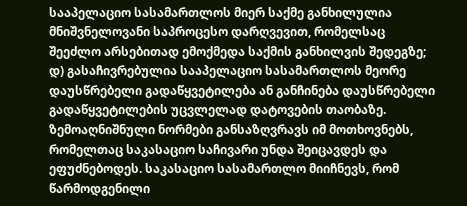სააპელაციო სასამართლოს მიერ საქმე განხილულია მნიშვნელოვანი საპროცესო დარღვევით, რომელსაც შეეძლო არსებითად ემოქმედა საქმის განხილვის შედეგზე; დ) გასაჩივრებულია სააპელაციო სასამართლოს მეორე დაუსწრებელი გადაწყვეტილება ან განჩინება დაუსწრებელი გადაწყვეტილების უცვლელად დატოვების თაობაზე. ზემოაღნიშნული ნორმები განსაზღვრავს იმ მოთხოვნებს, რომელთაც საკასაციო საჩივარი უნდა შეიცავდეს და ეფუძნებოდეს. საკასაციო სასამართლო მიიჩნევს, რომ წარმოდგენილი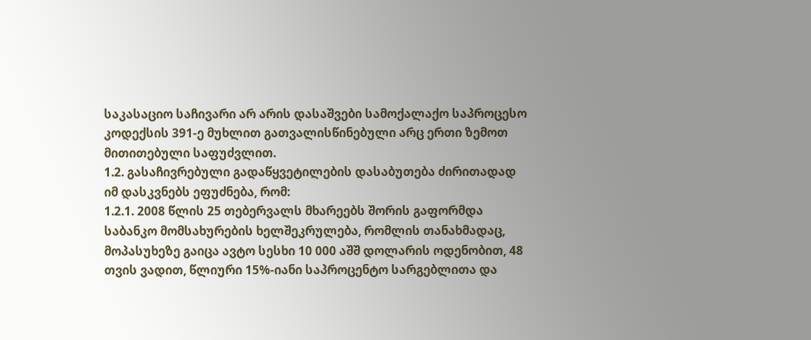საკასაციო საჩივარი არ არის დასაშვები სამოქალაქო საპროცესო კოდექსის 391-ე მუხლით გათვალისწინებული არც ერთი ზემოთ მითითებული საფუძვლით.
1.2. გასაჩივრებული გადაწყვეტილების დასაბუთება ძირითადად იმ დასკვნებს ეფუძნება, რომ:
1.2.1. 2008 წლის 25 თებერვალს მხარეებს შორის გაფორმდა საბანკო მომსახურების ხელშეკრულება, რომლის თანახმადაც, მოპასუხეზე გაიცა ავტო სესხი 10 000 აშშ დოლარის ოდენობით, 48 თვის ვადით, წლიური 15%-იანი საპროცენტო სარგებლითა და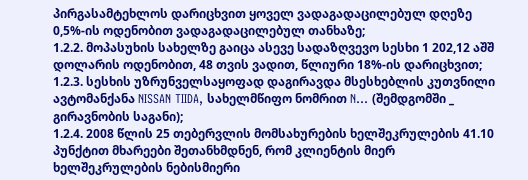პირგასამტეხლოს დარიცხვით ყოველ ვადაგადაცილებულ დღეზე 0,5%-ის ოდენობით ვადაგადაცილებულ თანხაზე;
1.2.2. მოპასუხის სახელზე გაიცა ასევე სადაზღვევო სესხი 1 202,12 აშშ დოლარის ოდენობით, 48 თვის ვადით, წლიური 18%-ის დარიცხვით;
1.2.3. სესხის უზრუნველსაყოფად დაგირავდა მსესხებლის კუთვნილი ავტომანქანა NISSAN TIIDA, სახელმწიფო ნომრით N... (შემდგომში _ გირავნობის საგანი);
1.2.4. 2008 წლის 25 თებერვლის მომსახურების ხელშეკრულების 41.10 პუნქტით მხარეები შეთანხმდნენ, რომ კლიენტის მიერ ხელშეკრულების ნებისმიერი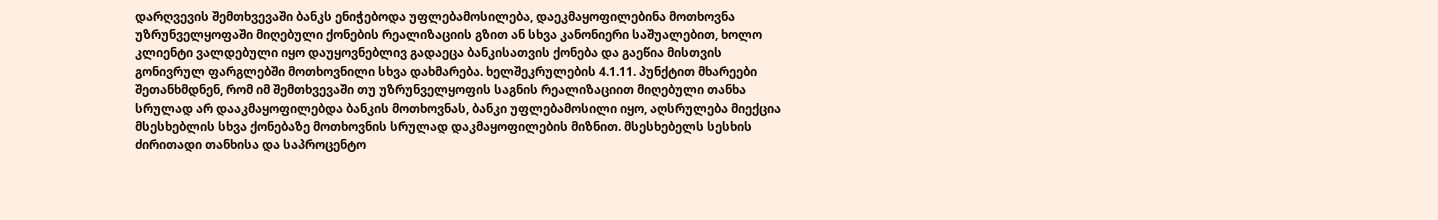დარღვევის შემთხვევაში ბანკს ენიჭებოდა უფლებამოსილება, დაეკმაყოფილებინა მოთხოვნა უზრუნველყოფაში მიღებული ქონების რეალიზაციის გზით ან სხვა კანონიერი საშუალებით, ხოლო კლიენტი ვალდებული იყო დაუყოვნებლივ გადაეცა ბანკისათვის ქონება და გაეწია მისთვის გონივრულ ფარგლებში მოთხოვნილი სხვა დახმარება. ხელშეკრულების 4.1.11. პუნქტით მხარეები შეთანხმდნენ, რომ იმ შემთხვევაში თუ უზრუნველყოფის საგნის რეალიზაციით მიღებული თანხა სრულად არ დააკმაყოფილებდა ბანკის მოთხოვნას, ბანკი უფლებამოსილი იყო, აღსრულება მიექცია მსესხებლის სხვა ქონებაზე მოთხოვნის სრულად დაკმაყოფილების მიზნით. მსესხებელს სესხის ძირითადი თანხისა და საპროცენტო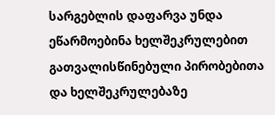სარგებლის დაფარვა უნდა ეწარმოებინა ხელშეკრულებით გათვალისწინებული პირობებითა და ხელშეკრულებაზე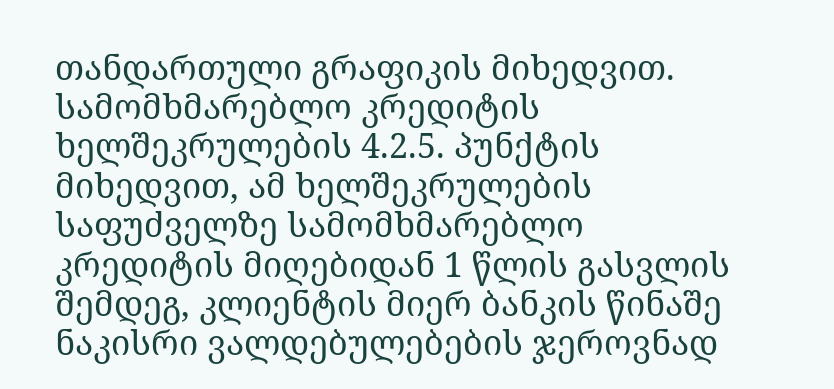თანდართული გრაფიკის მიხედვით. სამომხმარებლო კრედიტის ხელშეკრულების 4.2.5. პუნქტის მიხედვით, ამ ხელშეკრულების საფუძველზე სამომხმარებლო კრედიტის მიღებიდან 1 წლის გასვლის შემდეგ, კლიენტის მიერ ბანკის წინაშე ნაკისრი ვალდებულებების ჯეროვნად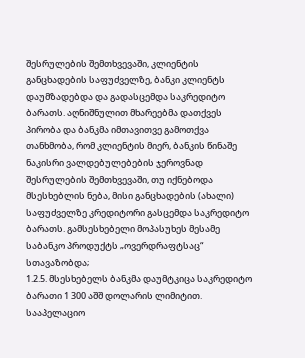შესრულების შემთხვევაში, კლიენტის განცხადების საფუძველზე, ბანკი კლიენტს დაუმზადებდა და გადასცემდა საკრედიტო ბარათს. აღნიშნულით მხარეებმა დათქვეს პირობა და ბანკმა იმთავითვე გამოთქვა თანხმობა, რომ კლიენტის მიერ, ბანკის წინაშე ნაკისრი ვალდებულებების ჯეროვნად შესრულების შემთხვევაში, თუ იქნებოდა მსესხებლის ნება, მისი განცხადების (ახალი) საფუძველზე კრედიტორი გასცემდა საკრედიტო ბარათს. გამსესხებელი მოპასუხეს მესამე საბანკო პროდუქტს „ოვერდრაფტსაც“ სთავაზობდა;
1.2.5. მსესხებელს ბანკმა დაუმტკიცა საკრედიტო ბარათი 1 300 აშშ დოლარის ლიმიტით. სააპელაციო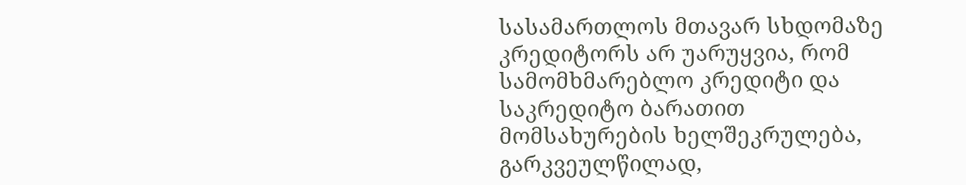სასამართლოს მთავარ სხდომაზე კრედიტორს არ უარუყვია, რომ სამომხმარებლო კრედიტი და საკრედიტო ბარათით მომსახურების ხელშეკრულება, გარკვეულწილად,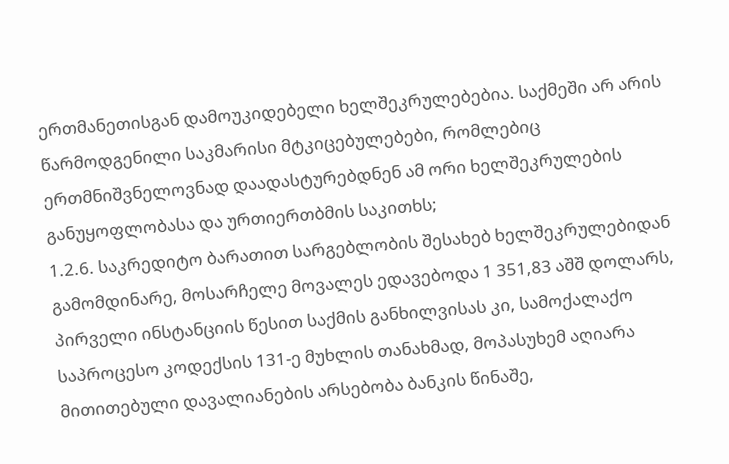ერთმანეთისგან დამოუკიდებელი ხელშეკრულებებია. საქმეში არ არის წარმოდგენილი საკმარისი მტკიცებულებები, რომლებიც ერთმნიშვნელოვნად დაადასტურებდნენ ამ ორი ხელშეკრულების განუყოფლობასა და ურთიერთბმის საკითხს;
1.2.6. საკრედიტო ბარათით სარგებლობის შესახებ ხელშეკრულებიდან გამომდინარე, მოსარჩელე მოვალეს ედავებოდა 1 351,83 აშშ დოლარს, პირველი ინსტანციის წესით საქმის განხილვისას კი, სამოქალაქო საპროცესო კოდექსის 131-ე მუხლის თანახმად, მოპასუხემ აღიარა მითითებული დავალიანების არსებობა ბანკის წინაშე,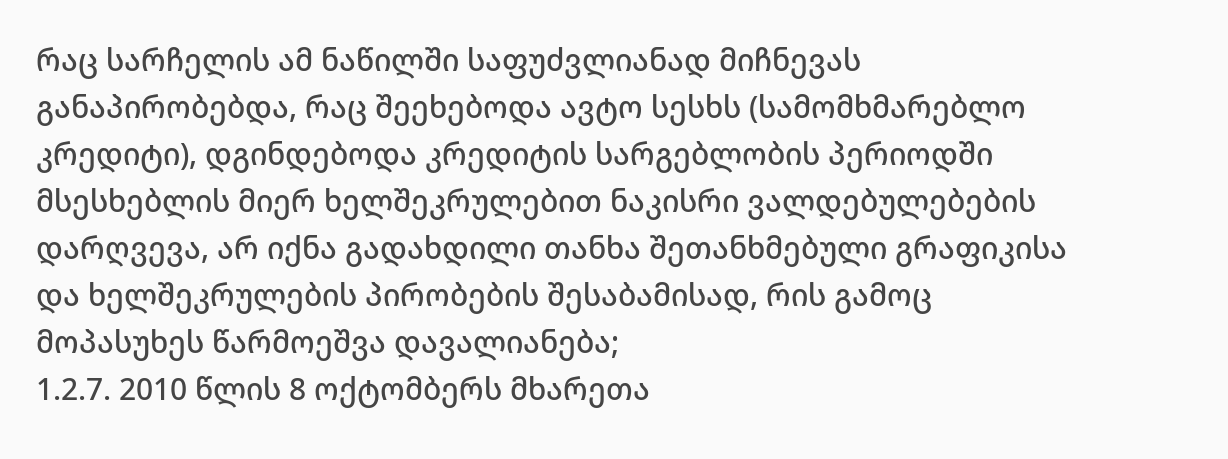რაც სარჩელის ამ ნაწილში საფუძვლიანად მიჩნევას განაპირობებდა, რაც შეეხებოდა ავტო სესხს (სამომხმარებლო კრედიტი), დგინდებოდა კრედიტის სარგებლობის პერიოდში მსესხებლის მიერ ხელშეკრულებით ნაკისრი ვალდებულებების დარღვევა, არ იქნა გადახდილი თანხა შეთანხმებული გრაფიკისა და ხელშეკრულების პირობების შესაბამისად, რის გამოც მოპასუხეს წარმოეშვა დავალიანება;
1.2.7. 2010 წლის 8 ოქტომბერს მხარეთა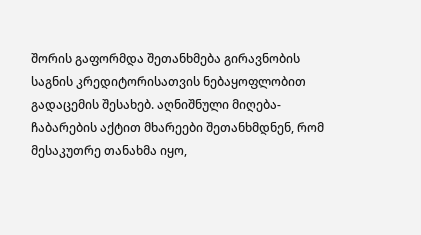შორის გაფორმდა შეთანხმება გირავნობის საგნის კრედიტორისათვის ნებაყოფლობით გადაცემის შესახებ. აღნიშნული მიღება-ჩაბარების აქტით მხარეები შეთანხმდნენ, რომ მესაკუთრე თანახმა იყო,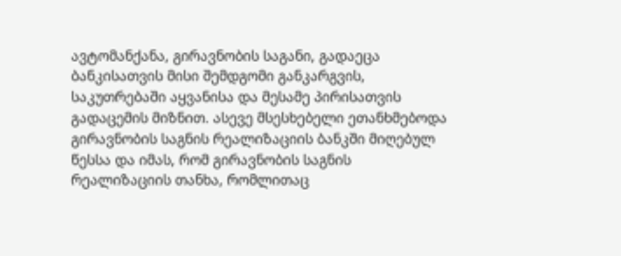ავტომანქანა, გირავნობის საგანი, გადაეცა ბანკისათვის მისი შემდგომი განკარგვის, საკუთრებაში აყვანისა და მესამე პირისათვის გადაცემის მიზნით. ასევე მსესხებელი ეთანხმებოდა გირავნობის საგნის რეალიზაციის ბანკში მიღებულ წესსა და იმას, რომ გირავნობის საგნის რეალიზაციის თანხა, რომლითაც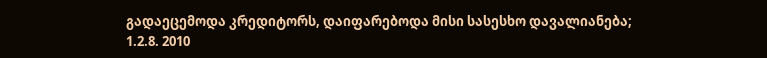გადაეცემოდა კრედიტორს, დაიფარებოდა მისი სასესხო დავალიანება;
1.2.8. 2010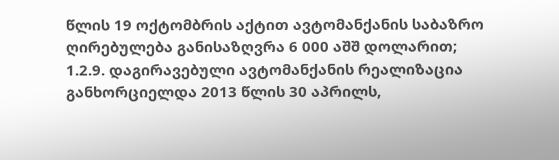წლის 19 ოქტომბრის აქტით ავტომანქანის საბაზრო ღირებულება განისაზღვრა 6 000 აშშ დოლარით;
1.2.9. დაგირავებული ავტომანქანის რეალიზაცია განხორციელდა 2013 წლის 30 აპრილს,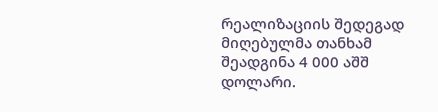რეალიზაციის შედეგად მიღებულმა თანხამ შეადგინა 4 000 აშშ დოლარი.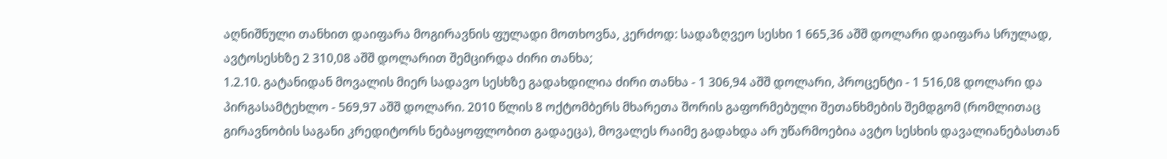აღნიშნული თანხით დაიფარა მოგირავნის ფულადი მოთხოვნა, კერძოდ: სადაზღვეო სესხი 1 665,36 აშშ დოლარი დაიფარა სრულად, ავტოსესხზე 2 310,08 აშშ დოლარით შემცირდა ძირი თანხა;
1.2.10. გატანიდან მოვალის მიერ სადავო სესხზე გადახდილია ძირი თანხა - 1 306,94 აშშ დოლარი, პროცენტი - 1 516,08 დოლარი და პირგასამტეხლო - 569,97 აშშ დოლარი. 2010 წლის 8 ოქტომბერს მხარეთა შორის გაფორმებული შეთანხმების შემდგომ (რომლითაც გირავნობის საგანი კრედიტორს ნებაყოფლობით გადაეცა), მოვალეს რაიმე გადახდა არ უწარმოებია ავტო სესხის დავალიანებასთან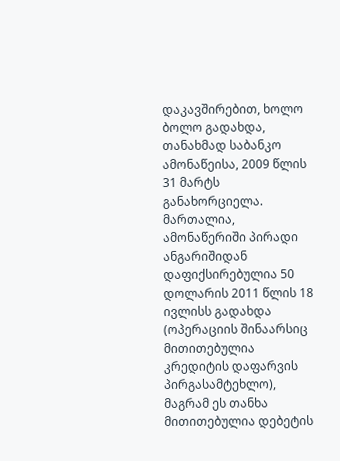დაკავშირებით, ხოლო ბოლო გადახდა, თანახმად საბანკო ამონაწეისა, 2009 წლის 31 მარტს განახორციელა. მართალია, ამონაწერიში პირადი ანგარიშიდან დაფიქსირებულია 50 დოლარის 2011 წლის 18 ივლისს გადახდა (ოპერაციის შინაარსიც მითითებულია კრედიტის დაფარვის პირგასამტეხლო), მაგრამ ეს თანხა მითითებულია დებეტის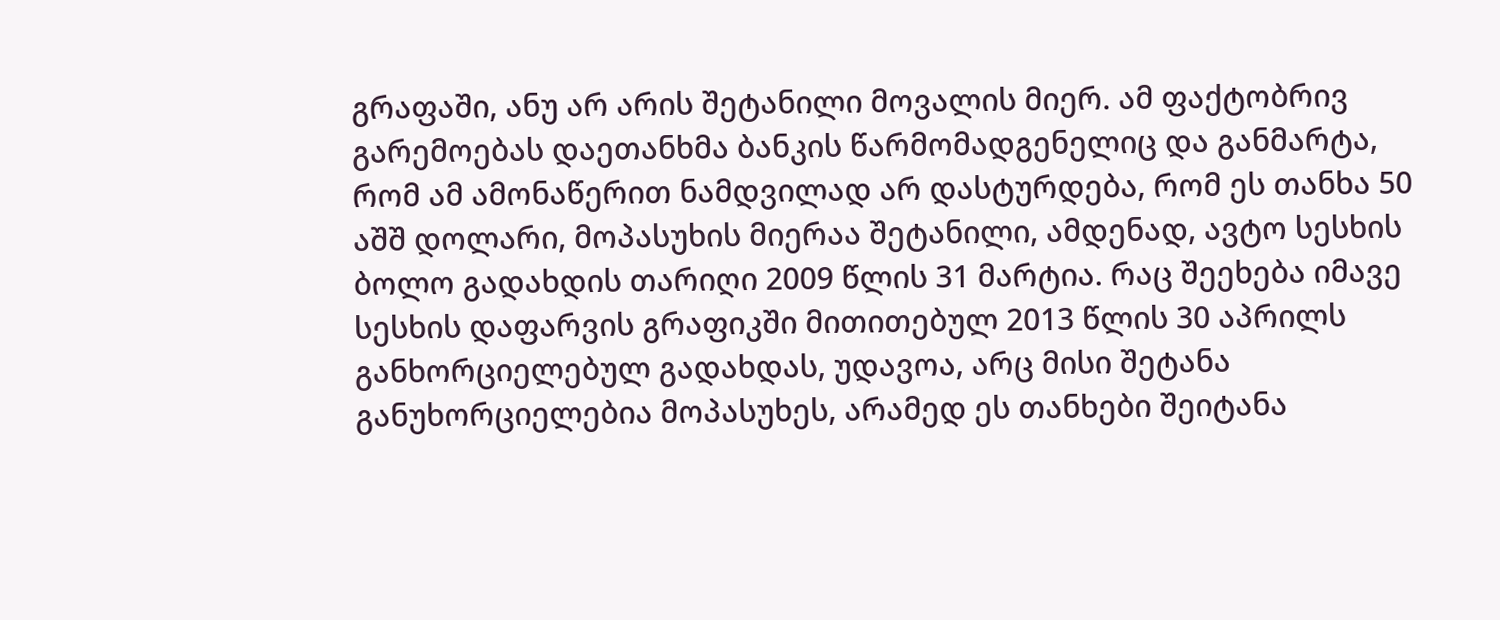გრაფაში, ანუ არ არის შეტანილი მოვალის მიერ. ამ ფაქტობრივ გარემოებას დაეთანხმა ბანკის წარმომადგენელიც და განმარტა, რომ ამ ამონაწერით ნამდვილად არ დასტურდება, რომ ეს თანხა 50 აშშ დოლარი, მოპასუხის მიერაა შეტანილი, ამდენად, ავტო სესხის ბოლო გადახდის თარიღი 2009 წლის 31 მარტია. რაც შეეხება იმავე სესხის დაფარვის გრაფიკში მითითებულ 2013 წლის 30 აპრილს განხორციელებულ გადახდას, უდავოა, არც მისი შეტანა განუხორციელებია მოპასუხეს, არამედ ეს თანხები შეიტანა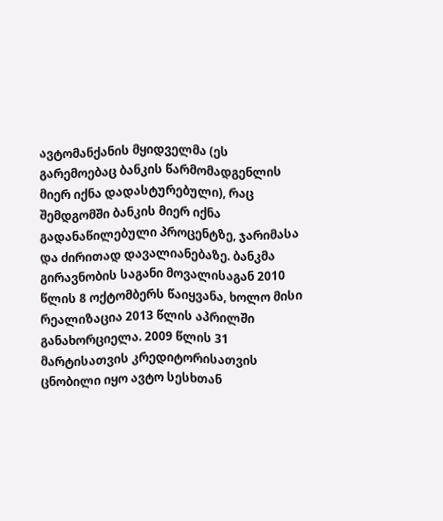ავტომანქანის მყიდველმა (ეს გარემოებაც ბანკის წარმომადგენლის მიერ იქნა დადასტურებული), რაც შემდგომში ბანკის მიერ იქნა გადანაწილებული პროცენტზე, ჯარიმასა და ძირითად დავალიანებაზე. ბანკმა გირავნობის საგანი მოვალისაგან 2010 წლის 8 ოქტომბერს წაიყვანა, ხოლო მისი რეალიზაცია 2013 წლის აპრილში განახორციელა. 2009 წლის 31 მარტისათვის კრედიტორისათვის ცნობილი იყო ავტო სესხთან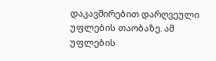დაკავშირებით დარღვეული უფლების თაობაზე. ამ უფლების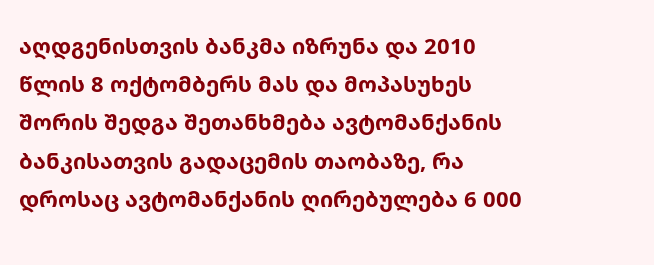აღდგენისთვის ბანკმა იზრუნა და 2010 წლის 8 ოქტომბერს მას და მოპასუხეს შორის შედგა შეთანხმება ავტომანქანის ბანკისათვის გადაცემის თაობაზე, რა დროსაც ავტომანქანის ღირებულება 6 000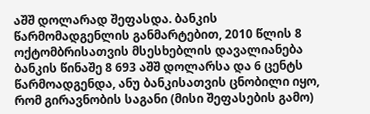აშშ დოლარად შეფასდა. ბანკის წარმომადგენლის განმარტებით, 2010 წლის 8 ოქტომბრისათვის მსესხებლის დავალიანება ბანკის წინაშე 8 693 აშშ დოლარსა და 6 ცენტს წარმოადგენდა, ანუ ბანკისათვის ცნობილი იყო, რომ გირავნობის საგანი (მისი შეფასების გამო)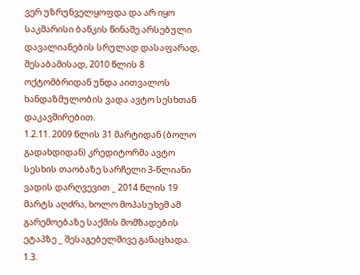ვერ უზრუნველყოფდა და არ იყო საკმარისი ბანკის წინაშე არსებული დავალიანების სრულად დასაფარად, შესაბამისად, 2010 წლის 8 ოქტომბრიდან უნდა აითვალოს ხანდაზმულობის ვადა ავტო სესხთან დაკავშირებით.
1.2.11. 2009 წლის 31 მარტიდან (ბოლო გადახდიდან) კრედიტორმა ავტო სესხის თაობაზე სარჩელი 3-წლიანი ვადის დარღვევით _ 2014 წლის 19 მარტს აღძრა, ხოლო მოპასუხემ ამ გარემოებაზე საქმის მომზადების ეტაპზე _ შესაგებელშივე განაცხადა.
1.3.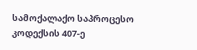სამოქალაქო საპროცესო კოდექსის 407-ე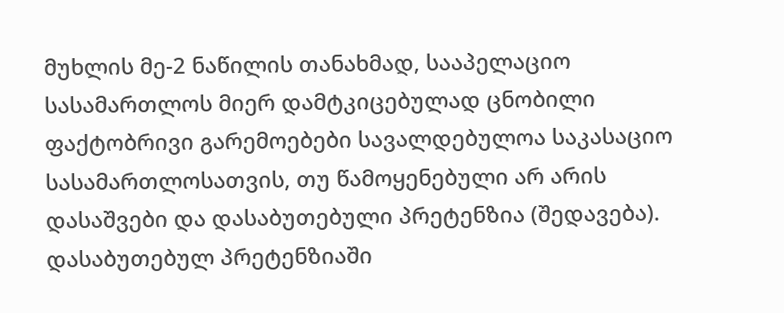მუხლის მე-2 ნაწილის თანახმად, სააპელაციო სასამართლოს მიერ დამტკიცებულად ცნობილი ფაქტობრივი გარემოებები სავალდებულოა საკასაციო სასამართლოსათვის, თუ წამოყენებული არ არის დასაშვები და დასაბუთებული პრეტენზია (შედავება). დასაბუთებულ პრეტენზიაში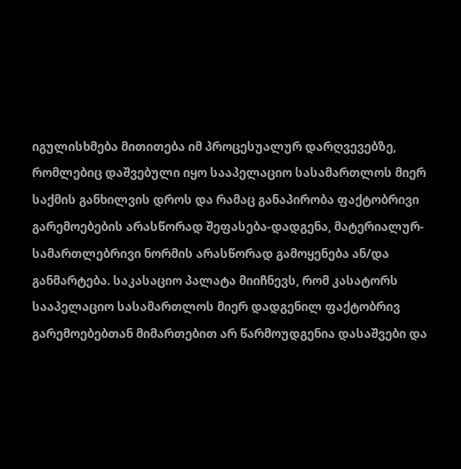იგულისხმება მითითება იმ პროცესუალურ დარღვევებზე, რომლებიც დაშვებული იყო სააპელაციო სასამართლოს მიერ საქმის განხილვის დროს და რამაც განაპირობა ფაქტობრივი გარემოებების არასწორად შეფასება-დადგენა, მატერიალურ-სამართლებრივი ნორმის არასწორად გამოყენება ან/და განმარტება. საკასაციო პალატა მიიჩნევს, რომ კასატორს სააპელაციო სასამართლოს მიერ დადგენილ ფაქტობრივ გარემოებებთან მიმართებით არ წარმოუდგენია დასაშვები და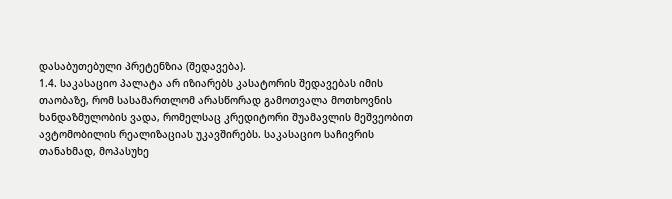დასაბუთებული პრეტენზია (შედავება).
1.4. საკასაციო პალატა არ იზიარებს კასატორის შედავებას იმის თაობაზე, რომ სასამართლომ არასწორად გამოთვალა მოთხოვნის ხანდაზმულობის ვადა, რომელსაც კრედიტორი შუამავლის მეშვეობით ავტომობილის რეალიზაციას უკავშირებს. საკასაციო საჩივრის თანახმად, მოპასუხე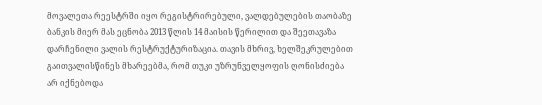მოვალეთა რეესტრში იყო რეგისტრირებული, ვალდებულების თაობაზე ბანკის მიერ მას ეცნობა 2013 წლის 14 მაისის წერილით და შეეთავაზა დარჩენილი ვალის რესტრუქტურიზაცია. თავის მხრივ, ხელშეკრულებით გაითვალისწინეს მხარეებმა, რომ თუკი უზრუნველყოფის ღონისძიება არ იქნებოდა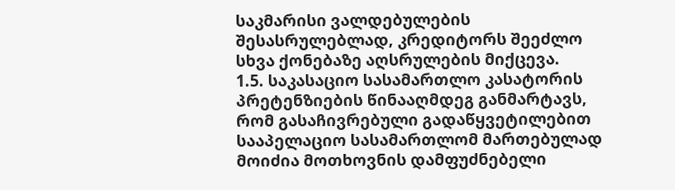საკმარისი ვალდებულების შესასრულებლად, კრედიტორს შეეძლო სხვა ქონებაზე აღსრულების მიქცევა.
1.5. საკასაციო სასამართლო კასატორის პრეტენზიების წინააღმდეგ განმარტავს, რომ გასაჩივრებული გადაწყვეტილებით სააპელაციო სასამართლომ მართებულად მოიძია მოთხოვნის დამფუძნებელი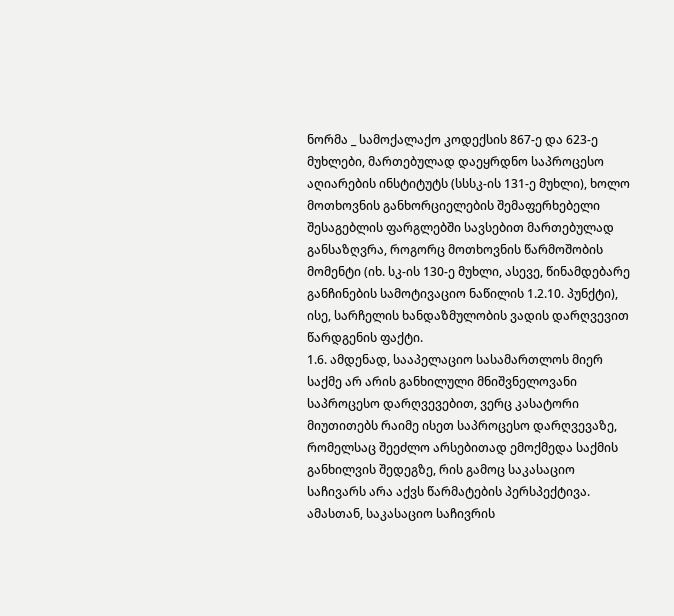ნორმა _ სამოქალაქო კოდექსის 867-ე და 623-ე მუხლები, მართებულად დაეყრდნო საპროცესო აღიარების ინსტიტუტს (სსსკ-ის 131-ე მუხლი), ხოლო მოთხოვნის განხორციელების შემაფერხებელი შესაგებლის ფარგლებში სავსებით მართებულად განსაზღვრა, როგორც მოთხოვნის წარმოშობის მომენტი (იხ. სკ-ის 130-ე მუხლი, ასევე, წინამდებარე განჩინების სამოტივაციო ნაწილის 1.2.10. პუნქტი), ისე, სარჩელის ხანდაზმულობის ვადის დარღვევით წარდგენის ფაქტი.
1.6. ამდენად, სააპელაციო სასამართლოს მიერ საქმე არ არის განხილული მნიშვნელოვანი საპროცესო დარღვევებით, ვერც კასატორი მიუთითებს რაიმე ისეთ საპროცესო დარღვევაზე, რომელსაც შეეძლო არსებითად ემოქმედა საქმის განხილვის შედეგზე, რის გამოც საკასაციო საჩივარს არა აქვს წარმატების პერსპექტივა. ამასთან, საკასაციო საჩივრის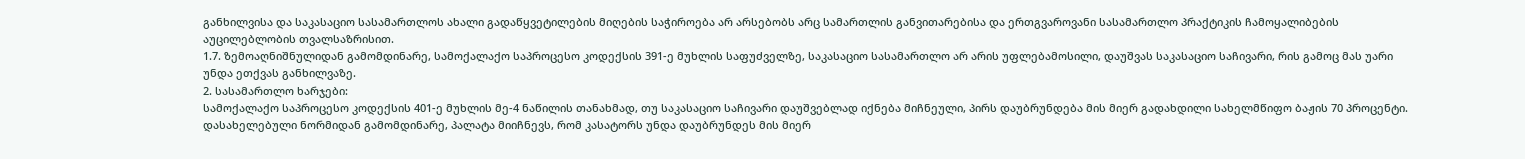განხილვისა და საკასაციო სასამართლოს ახალი გადაწყვეტილების მიღების საჭიროება არ არსებობს არც სამართლის განვითარებისა და ერთგვაროვანი სასამართლო პრაქტიკის ჩამოყალიბების აუცილებლობის თვალსაზრისით.
1.7. ზემოაღნიშნულიდან გამომდინარე, სამოქალაქო საპროცესო კოდექსის 391-ე მუხლის საფუძველზე, საკასაციო სასამართლო არ არის უფლებამოსილი, დაუშვას საკასაციო საჩივარი, რის გამოც მას უარი უნდა ეთქვას განხილვაზე.
2. სასამართლო ხარჯები:
სამოქალაქო საპროცესო კოდექსის 401-ე მუხლის მე-4 ნაწილის თანახმად, თუ საკასაციო საჩივარი დაუშვებლად იქნება მიჩნეული, პირს დაუბრუნდება მის მიერ გადახდილი სახელმწიფო ბაჟის 70 პროცენტი. დასახელებული ნორმიდან გამომდინარე, პალატა მიიჩნევს, რომ კასატორს უნდა დაუბრუნდეს მის მიერ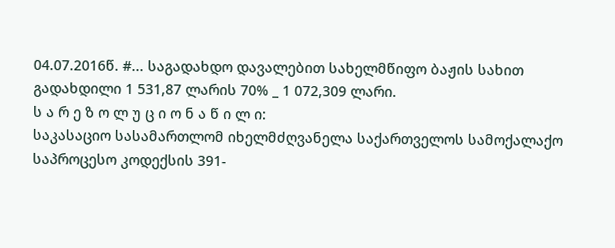04.07.2016წ. #... საგადახდო დავალებით სახელმწიფო ბაჟის სახით გადახდილი 1 531,87 ლარის 70% _ 1 072,309 ლარი.
ს ა რ ე ზ ო ლ უ ც ი ო ნ ა წ ი ლ ი:
საკასაციო სასამართლომ იხელმძღვანელა საქართველოს სამოქალაქო საპროცესო კოდექსის 391-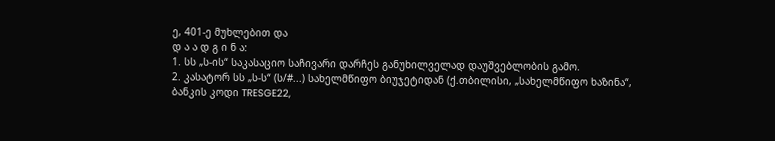ე, 401-ე მუხლებით და
დ ა ა დ გ ი ნ ა:
1. სს „ს-ის“ საკასაციო საჩივარი დარჩეს განუხილველად დაუშვებლობის გამო.
2. კასატორ სს „ს-ს“ (ს/#...) სახელმწიფო ბიუჯეტიდან (ქ.თბილისი, „სახელმწიფო ხაზინა“, ბანკის კოდი TRESGE22,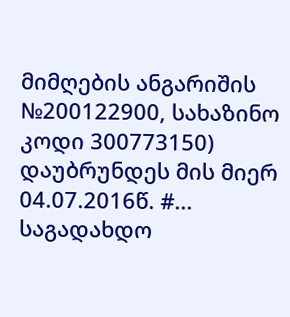მიმღების ანგარიშის №200122900, სახაზინო კოდი 300773150) დაუბრუნდეს მის მიერ 04.07.2016წ. #... საგადახდო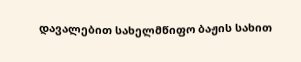დავალებით სახელმწიფო ბაჟის სახით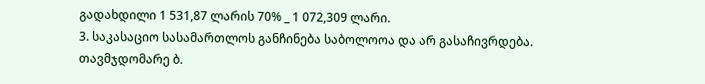გადახდილი 1 531,87 ლარის 70% _ 1 072,309 ლარი.
3. საკასაციო სასამართლოს განჩინება საბოლოოა და არ გასაჩივრდება.
თავმჯდომარე ბ.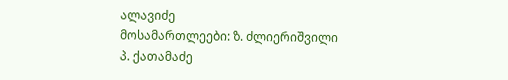ალავიძე
მოსამართლეები: ზ. ძლიერიშვილი
პ. ქათამაძე